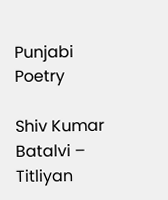Punjabi Poetry

Shiv Kumar Batalvi – Titliyan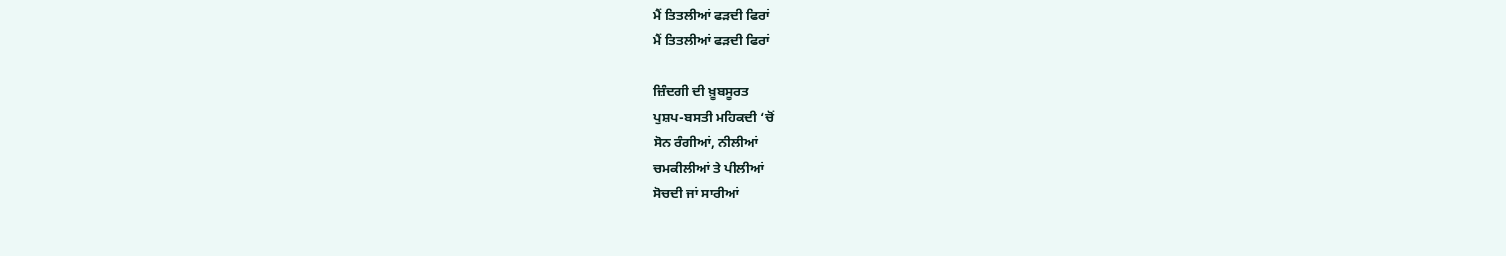ਮੈਂ ਤਿਤਲੀਆਂ ਫੜਦੀ ਫਿਰਾਂ
ਮੈਂ ਤਿਤਲੀਆਂ ਫੜਦੀ ਫਿਰਾਂ

ਜ਼ਿੰਦਗੀ ਦੀ ਖ਼ੂਬਸੂਰਤ
ਪੁਸ਼ਪ-ਬਸਤੀ ਮਹਿਕਦੀ ‘ਚੋਂ
ਸੋਨ ਰੰਗੀਆਂ, ਨੀਲੀਆਂ
ਚਮਕੀਲੀਆਂ ਤੇ ਪੀਲੀਆਂ
ਸੋਚਦੀ ਜਾਂ ਸਾਰੀਆਂ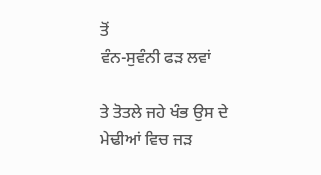ਤੋਂ
ਵੰਨ-ਸੁਵੰਨੀ ਫੜ ਲਵਾਂ

ਤੇ ਤੋਤਲੇ ਜਹੇ ਖੰਭ ਉਸ ਦੇ
ਮੇਢੀਆਂ ਵਿਚ ਜੜ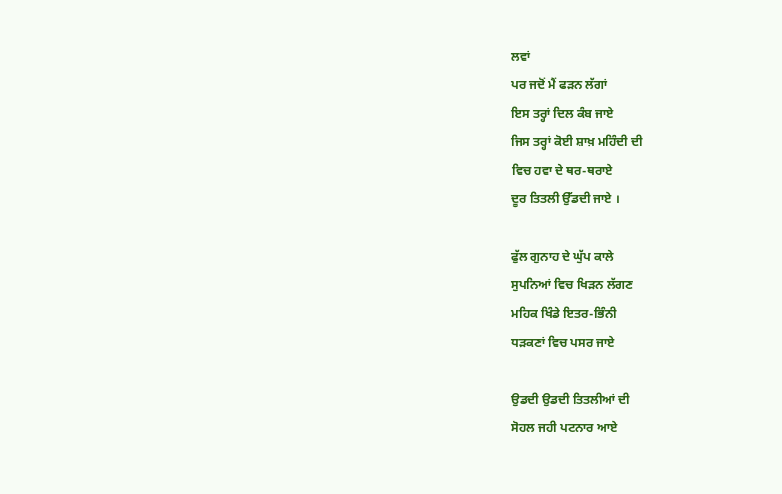ਲਵਾਂ
ਪਰ ਜਦੋਂ ਮੈਂ ਫੜਨ ਲੱਗਾਂ
ਇਸ ਤਰ੍ਹਾਂ ਦਿਲ ਕੰਬ ਜਾਏ
ਜਿਸ ਤਰ੍ਹਾਂ ਕੋਈ ਸ਼ਾਖ਼ ਮਹਿੰਦੀ ਦੀ
ਵਿਚ ਹਵਾ ਦੇ ਥਰ-ਥਰਾਏ
ਦੂਰ ਤਿਤਲੀ ਉੱਡਦੀ ਜਾਏ ।

ਫੁੱਲ ਗੁਨਾਹ ਦੇ ਘੁੱਪ ਕਾਲੇ
ਸੁਪਨਿਆਂ ਵਿਚ ਖਿੜਨ ਲੱਗਣ
ਮਹਿਕ ਖਿੰਡੇ ਇਤਰ-ਭਿੰਨੀ
ਧੜਕਣਾਂ ਵਿਚ ਪਸਰ ਜਾਏ

ਉਡਦੀ ਉਡਦੀ ਤਿਤਲੀਆਂ ਦੀ
ਸੋਹਲ ਜਹੀ ਪਟਨਾਰ ਆਏ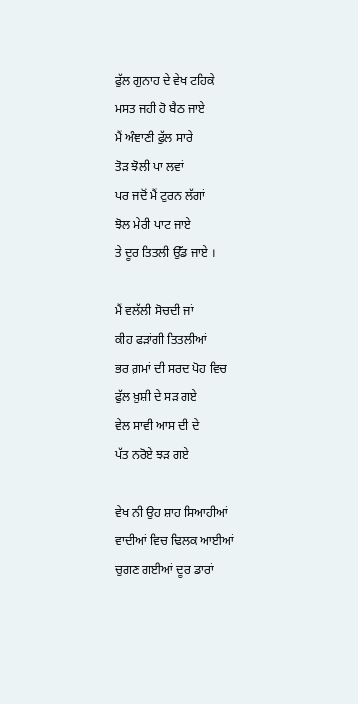ਫੁੱਲ ਗੁਨਾਹ ਦੇ ਵੇਖ ਟਹਿਕੇ
ਮਸਤ ਜਹੀ ਹੋ ਬੈਠ ਜਾਏ
ਮੈਂ ਅੰਞਾਣੀ ਫੁੱਲ ਸਾਰੇ
ਤੋੜ ਝੋਲੀ ਪਾ ਲਵਾਂ
ਪਰ ਜਦੋਂ ਮੈਂ ਟੁਰਨ ਲੱਗਾਂ
ਝੋਲ ਮੇਰੀ ਪਾਟ ਜਾਏ
ਤੇ ਦੂਰ ਤਿਤਲੀ ਉੱਡ ਜਾਏ ।

ਮੈਂ ਵਲੱਲੀ ਸੋਚਦੀ ਜਾਂ
ਕੀਹ ਫੜਾਂਗੀ ਤਿਤਲੀਆਂ
ਭਰ ਗ਼ਮਾਂ ਦੀ ਸਰਦ ਪੋਹ ਵਿਚ
ਫੁੱਲ ਖ਼ੁਸ਼ੀ ਦੇ ਸੜ ਗਏ
ਵੇਲ ਸਾਵੀ ਆਸ ਦੀ ਦੇ
ਪੱਤ ਨਰੋਏ ਝੜ ਗਏ

ਵੇਖ ਨੀ ਉਹ ਸ਼ਾਹ ਸਿਆਹੀਆਂ
ਵਾਦੀਆਂ ਵਿਚ ਢਿਲਕ ਆਈਆਂ
ਚੁਗਣ ਗਈਆਂ ਦੂਰ ਡਾਰਾਂ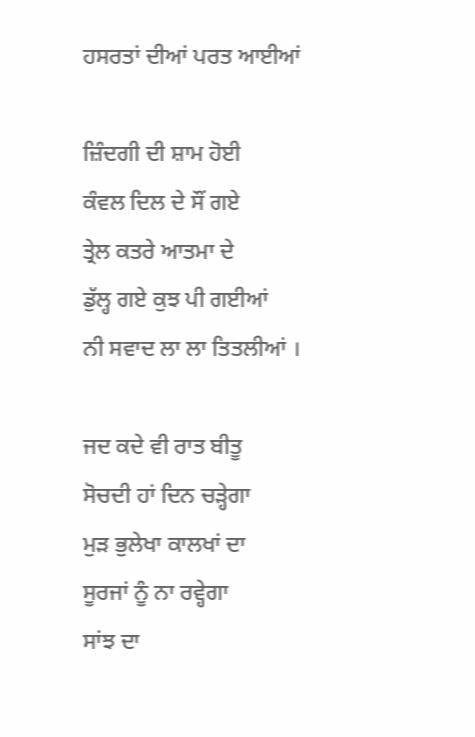ਹਸਰਤਾਂ ਦੀਆਂ ਪਰਤ ਆਈਆਂ

ਜ਼ਿੰਦਗੀ ਦੀ ਸ਼ਾਮ ਹੋਈ
ਕੰਵਲ ਦਿਲ ਦੇ ਸੌਂ ਗਏ
ਤ੍ਰੇਲ ਕਤਰੇ ਆਤਮਾ ਦੇ
ਡੁੱਲ੍ਹ ਗਏ ਕੁਝ ਪੀ ਗਈਆਂ
ਨੀ ਸਵਾਦ ਲਾ ਲਾ ਤਿਤਲੀਆਂ ।

ਜਦ ਕਦੇ ਵੀ ਰਾਤ ਬੀਤੂ
ਸੋਚਦੀ ਹਾਂ ਦਿਨ ਚੜ੍ਹੇਗਾ
ਮੁੜ ਭੁਲੇਖਾ ਕਾਲਖਾਂ ਦਾ
ਸੂਰਜਾਂ ਨੂੰ ਨਾ ਰਵ੍ਹੇਗਾ
ਸਾਂਝ ਦਾ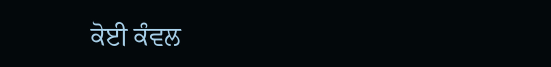ਕੋਈ ਕੰਵਲ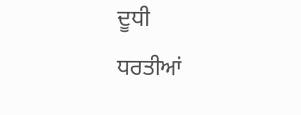ਦੂਧੀ
ਧਰਤੀਆਂ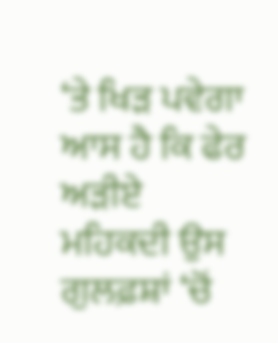‘ਤੇ ਖਿੜ ਪਵੇਗਾ
ਆਸ ਹੈ ਕਿ ਫੇਰ ਅੜੀਏ
ਮਹਿਕਦੀ ਉਸ ਗੁਲਫ਼ਸ਼ਾਂ ‘ਚੋਂ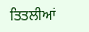ਤਿਤਲੀਆਂ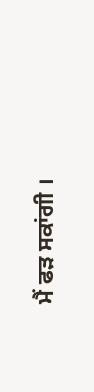ਮੈਂ ਫੜ ਸਕਾਂਗੀ ।